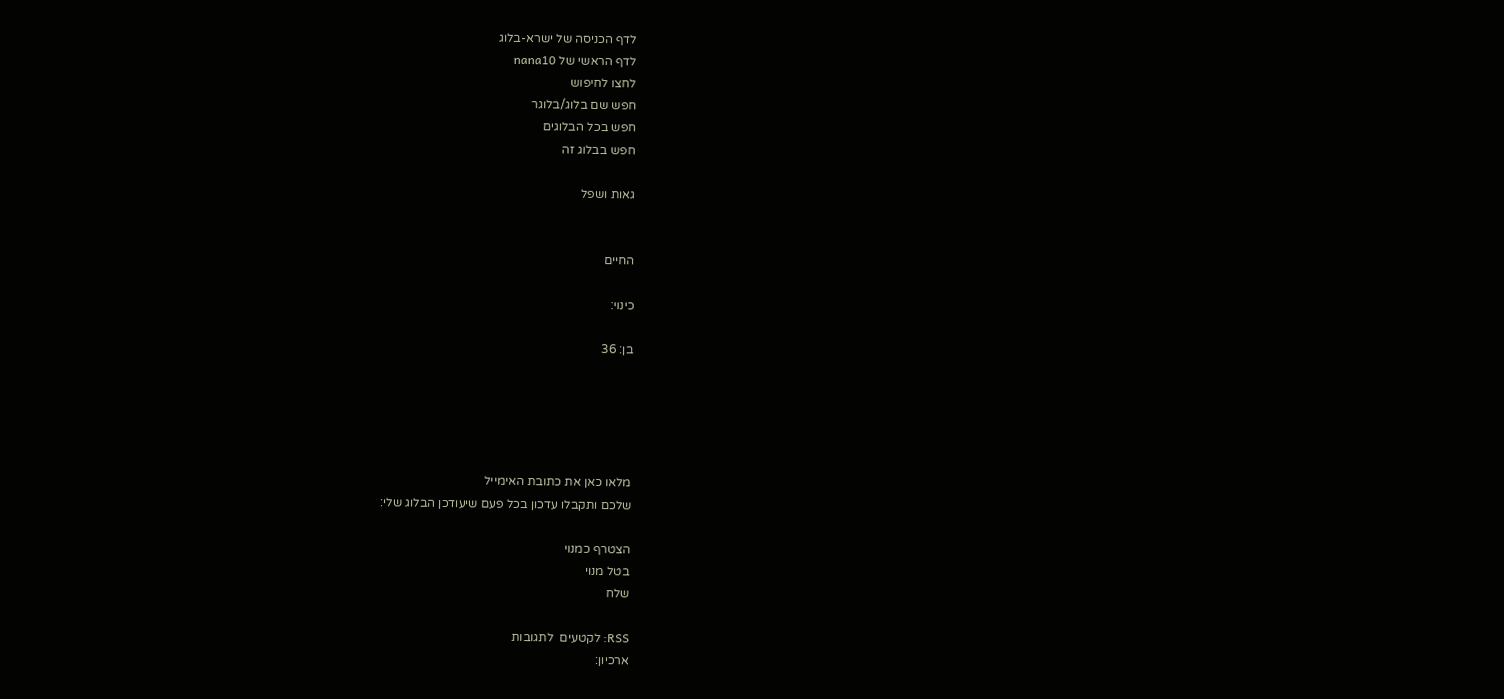לדף הכניסה של ישרא-בלוג
לדף הראשי של nana10
לחצו לחיפוש
חפש שם בלוג/בלוגר
חפש בכל הבלוגים
חפש בבלוג זה

גאות ושפל


החיים

כינוי:

בן: 36





מלאו כאן את כתובת האימייל
שלכם ותקבלו עדכון בכל פעם שיעודכן הבלוג שלי:

הצטרף כמנוי
בטל מנוי
שלח

RSS: לקטעים  לתגובות
ארכיון: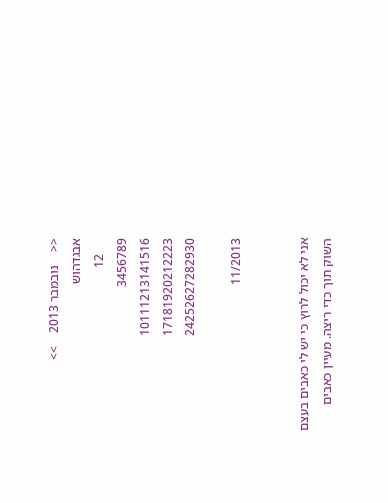<<    נובמבר 2013    >>
אבגדהוש
     12
3456789
10111213141516
17181920212223
24252627282930

11/2013


אני לא יכול לרוץ כי יש לי כאבים בעצם השוק תוך כדי ריצה. מעיין כאבים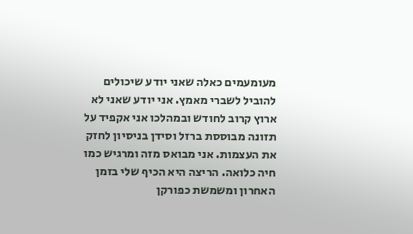מעומעמים כאלה שאני יודע שיכולים להוביל לשברי מאמץ. אני יודע שאני לא ארוץ קרוב לחודש ובמהלכו אני אקפיד על תזונה מבוססת ברזל וסידן בניסיון לחזק את העצמות. אני מבואס מזה ומרגיש כמו חיה כלואה. הריצה היא הכיף שלי בזמן האחרון ומשמשת כפורקן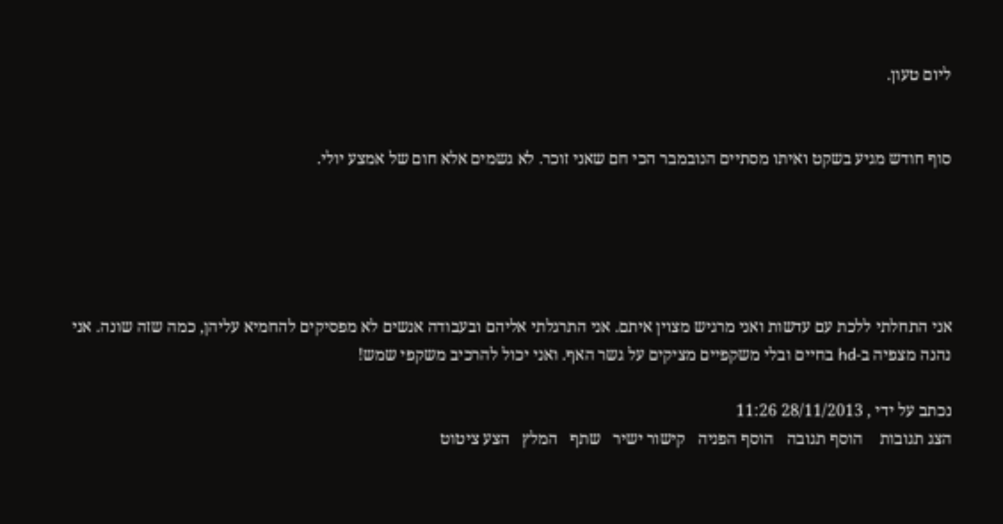ליום טעון.


סוף חודש מגיע בשקט ואיתו מסתיים הנובמבר הכי חם שאני זוכר. לא גשמים אלא חום של אמצע יולי.





אני התחלתי ללכת עם עדשות ואני מרגיש מצוין איתם. אני התרגלתי אליהם ובעבודה אנשים לא מפסיקים להחמיא עליהן, כמה שזה שונה. אני נהנה מצפיה ב-hd בחיים ובלי משקפיים מציקים על גשר האף. ואני יכול להרכיב משקפי שמש!

נכתב על ידי , 28/11/2013 11:26
הצג תגובות    הוסף תגובה   הוסף הפניה   קישור ישיר   שתף   המלץ   הצע ציטוט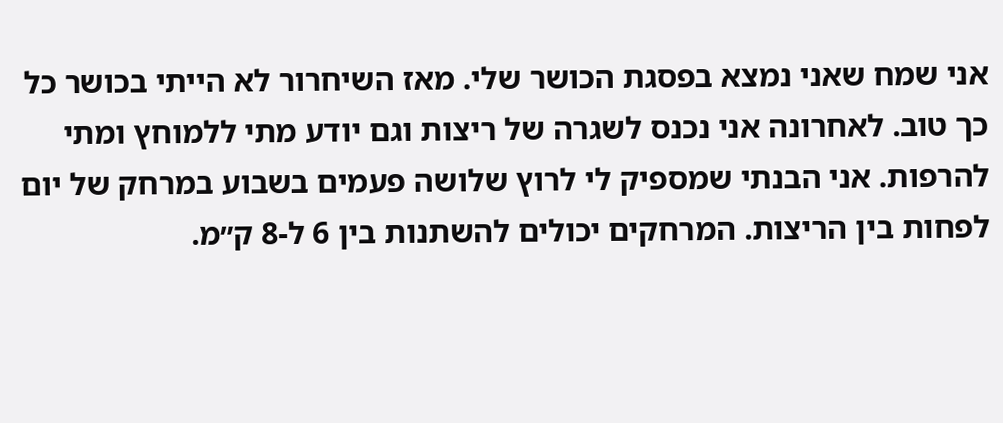אני שמח שאני נמצא בפסגת הכושר שלי. מאז השיחרור לא הייתי בכושר כל כך טוב. לאחרונה אני נכנס לשגרה של ריצות וגם יודע מתי ללמוחץ ומתי להרפות. אני הבנתי שמספיק לי לרוץ שלושה פעמים בשבוע במרחק של יום לפחות בין הריצות. המרחקים יכולים להשתנות בין 6 ל-8 ק״מ.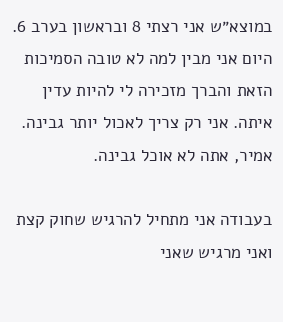במוצא״ש אני רצתי 8 ובראשון בערב 6. היום אני מבין למה לא טובה הסמיכות הזאת והברך מזכירה לי להיות עדין איתה. אני רק צריך לאכול יותר גבינה. אמיר, אתה לא אוכל גבינה.

בעבודה אני מתחיל להרגיש שחוק קצת ואני מרגיש שאני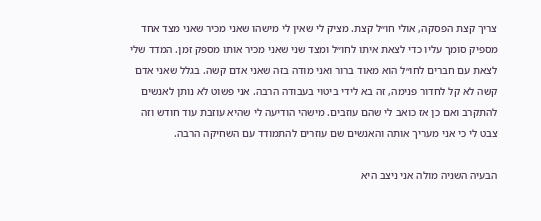צריך קצת הפסקה, אולי חו״ל קצת. מציק לי שאין לי מישהו שאני מכיר שאני מצד אחד מספיק סומך עליו כדי לצאת איתו לחו״ל ומצד שני שאני מכיר אותו מספק זמן. המדד שלי לצאת עם חברים לחו״ל הוא מאוד ברור ואני מודה בזה שאני אדם קשה. בגלל שאני אדם קשה לא קל לחדור פנימה, זה בא לידי ביטוי בעבודה הרבה. אני פשוט לא נותן לאנשים להתקרב ואם כן אז כואב לי שהם עוזבים. מישהי הודיעה לי שהיא עוזבת עוד חודש וזה צבט לי כי אני מעריך אותה והאנשים שם עוזרים להתמודד עם השחיקה הרבה.

הבעיה השניה מולה אני ניצב היא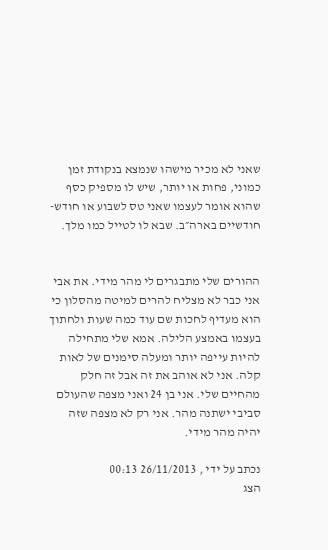שאני לא מכיר מישהו שנמצא בנקודת זמן כמוני, פחות או יותר, שיש לו מספיק כסף שהוא אומר לעצמו שאני טס לשבוע או חודש-חודשיים בארה״ב. שבא לו לטייל כמו מלך.


ההורים שלי מתבגרים לי מהר מידי. את אבי אני כבר לא מצליח להרים למיטה מהסלון כי הוא מעדיף לחכות שם עוד כמה שעות ולחתוך בעצמו באמצע הלילה. אמא שלי מתחילה להיות עייפה יותר ומעלה סימנים של לאות קלה. אני לא אוהב את זה אבל זה חלק מהחיים שלי. אני בן 24 ואני מצפה שהעולם סביבי ישתנה מהר. אני רק לא מצפה שזה יהיה מהר מידי.

נכתב על ידי , 26/11/2013 00:13
הצג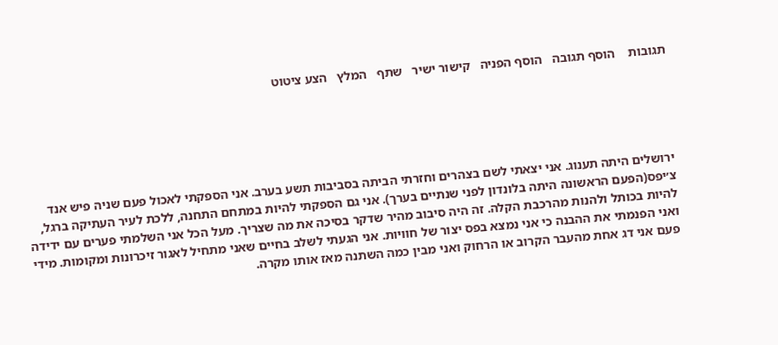תגובות    הוסף תגובה   הוסף הפניה   קישור ישיר   שתף   המלץ   הצע ציטוט





ירושלים היתה תענוג. אני יצאתי לשם בצהרים וחזרתי הביתה בסביבות תשע בערב. אני הספקתי לאכול פעם שניה פיש אנד צ׳יפס(הפעם הראשונה היתה בלונדון לפני שנתיים בערך). אני גם הספקתי להיות במתחם התחנה, ללכת לעיר העתיקה ברגל, להיות בכותל ולהנות מהרכבת הקלה. זה היה סיבוב מהיר שדקר בסיכה את מה שצריך. מעל הכל אני השלמתי פערים עם ידידה ואני הפנמתי את ההבנה כי אני נמצא בפס יצור של חוויות. אני הגעתי לשלב בחיים שאני מתחיל לאגור זיכרונות ומקומות. מידי פעם אני דג אחת מהעבר הקרוב או הרחוק ואני מבין כמה השתנה מאז אותו מקרה.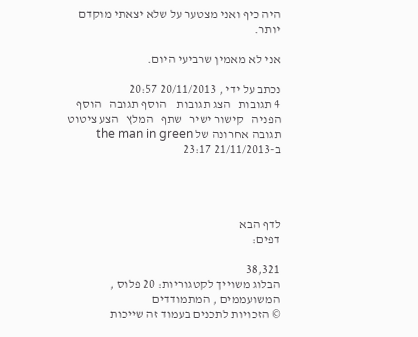היה כיף ואני מצטער על שלא יצאתי מוקדם יותר.

אני לא מאמין שרביעי היום.

נכתב על ידי , 20/11/2013 20:57
4 תגובות   הצג תגובות    הוסף תגובה   הוסף הפניה   קישור ישיר   שתף   המלץ   הצע ציטוט
תגובה אחרונה של the man in green ב-21/11/2013 23:17




לדף הבא
דפים:

38,321
הבלוג משוייך לקטגוריות: 20 פלוס , המשועממים , המתמודדים
© הזכויות לתכנים בעמוד זה שייכות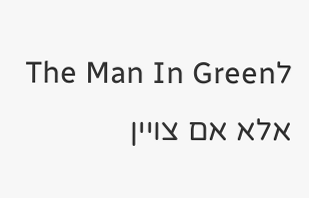לThe Man In Green אלא אם צויין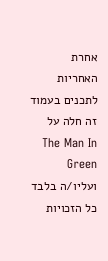אחרת
האחריות לתכנים בעמוד זה חלה על The Man In Green ועליו/ה בלבד
כל הזכויות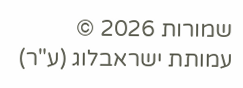שמורות 2026 © עמותת ישראבלוג (ע"ר)